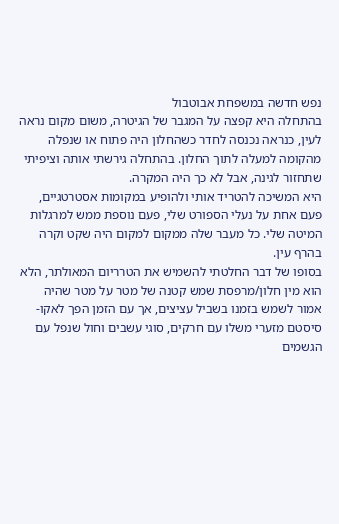נפש חדשה במשפחת אבוטבול
בהתחלה היא קפצה על המגבר של הגיטרה, משום מקום נראה לעין, כנראה נכנסה לחדר כשהחלון היה פתוח או שנפלה מהקומה למעלה לתוך החלון. בהתחלה גירשתי אותה וציפיתי שתחזור לגינה, אבל לא כך היה המקרה.
היא המשיכה להטריד אותי ולהופיע במקומות אסטרטגיים, פעם אחת על נעלי הספורט שלי, פעם נוספת ממש למרגלות המיטה שלי. כל מעבר שלה ממקום למקום היה שקט וקרה בהרף עין.
בסופו של דבר החלטתי להשמיש את הטרריום המאולתר, הלא הוא מין חלון/מרפסת שמש קטנה של מטר על מטר שהיה אמור לשמש בזמנו בשביל עציצים, אך עם הזמן הפך לאקו-סיסטם מזערי משלו עם חרקים, סוגי עשבים וחול שנפל עם הגשמים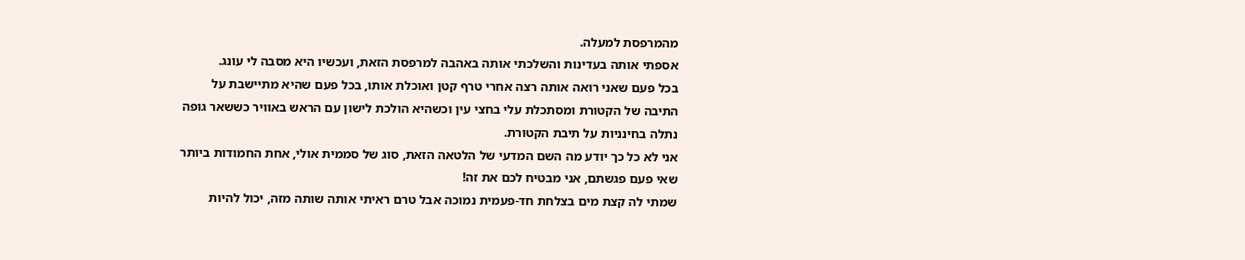מהמרפסת למעלה.
אספתי אותה בעדינות והשלכתי אותה באהבה למרפסת הזאת, ועכשיו היא מסבה לי עונג.
בכל פעם שאני רואה אותה רצה אחרי טרף קטן ואוכלת אותו, בכל פעם שהיא מתיישבת על התיבה של הקטורת ומסתכלת עלי בחצי עין וכשהיא הולכת לישון עם הראש באוויר כששאר גופה נתלה בחינניות על תיבת הקטורת.
אני לא כל כך יודע מה השם המדעי של הלטאה הזאת, סוג של סממית אולי, אחת החמודות ביותר שאי פעם פגשתם, אני מבטיח לכם את זה!
שמתי לה קצת מים בצלחת חד-פעמית נמוכה אבל טרם ראיתי אותה שותה מזה, יכול להיות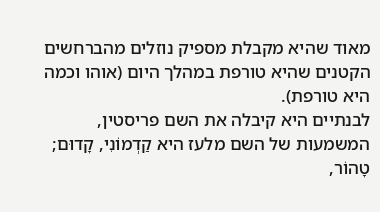מאוד שהיא מקבלת מספיק נוזלים מהברחשים הקטנים שהיא טורפת במהלך היום (אוהו וכמה היא טורפת).
לבנתיים היא קיבלה את השם פריסטין, המשמעות של השם מלעז היא קַדְמוֹנִי, קָדוּם; טָהוֹר,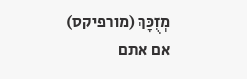מְזֻכָּךְ (מורפיקס)
אם אתם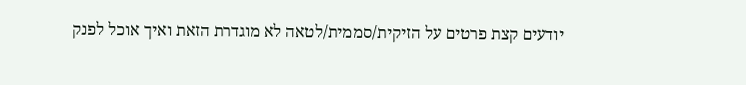יודעים קצת פרטים על הזיקית/סממית/לטאה לא מוגדרת הזאת ואיך אוכל לפנק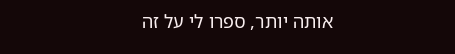אותה יותר, ספרו לי על זה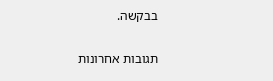בבקשה.

תגובות אחרונות